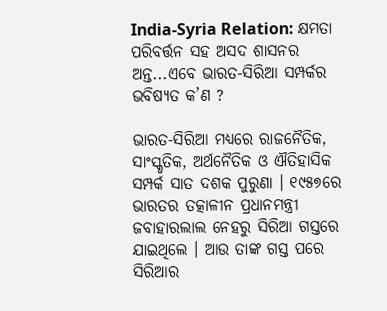India-Syria Relation: କ୍ଷମତା ପରିବର୍ତ୍ତନ ସହ ଅସଦ ଶାସନର ଅନ୍ତ...ଏବେ ଭାରତ-ସିରିଆ ସମ୍ପର୍କର ଭବିଷ୍ୟତ କ’ଣ ?

ଭାରତ-ସିରିଆ ମଧ୍ୟରେ ରାଜନୈତିକ, ସାଂସ୍କୃତିକ, ଅର୍ଥନୈତିକ ଓ ଐତିହାସିକ ସମ୍ପର୍କ ସାତ ଦଶକ ପୁରୁଣା । ୧୯୫୭ରେ ଭାରତର ତତ୍କାଳୀନ ପ୍ରଧାନମନ୍ତ୍ରୀ ଜବାହାରଲାଲ ନେହରୁ ସିରିଆ ଗସ୍ତରେ ଯାଇଥିଲେ । ଆଉ ତାଙ୍କ ଗସ୍ତ ପରେ ସିରିଆର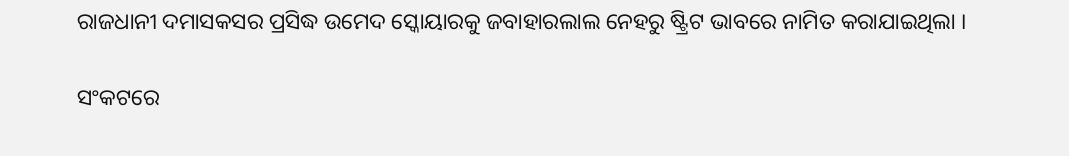ରାଜଧାନୀ ଦମାସକସର ପ୍ରସିଦ୍ଧ ଉମେଦ ସ୍କୋୟାରକୁ ଜବାହାରଲାଲ ନେହରୁ ଷ୍ଟ୍ରିଟ ଭାବରେ ନାମିତ କରାଯାଇଥିଲା ।

ସଂକଟରେ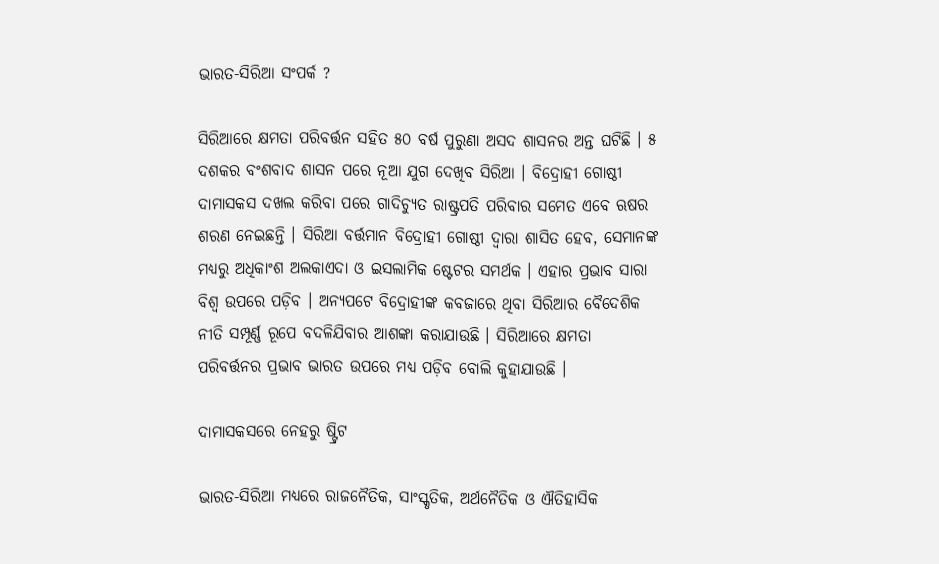ଭାରତ-ସିରିଆ ସଂପର୍କ ?

ସିରିଆରେ କ୍ଷମତା ପରିବର୍ତ୍ତନ ସହିତ ୫୦ ବର୍ଷ ପୁରୁଣା ଅସଦ ଶାସନର ଅନ୍ତ ଘଟିଛି । ୫ ଦଶକର ବଂଶବାଦ ଶାସନ ପରେ ନୂଆ ଯୁଗ ଦେଖିବ ସିରିଆ । ବିଦ୍ରୋହୀ ଗୋଷ୍ଠୀ ଦାମାସକସ ଦଖଲ କରିବା ପରେ ଗାଦିଚ୍ୟୁତ ରାଷ୍ଟ୍ରପତି ପରିବାର ସମେତ ଏବେ ଋଷର ଶରଣ ନେଇଛନ୍ତି । ସିରିଆ ବର୍ତ୍ତମାନ ବିଦ୍ରୋହୀ ଗୋଷ୍ଠୀ ଦ୍ୱାରା ଶାସିତ ହେବ, ସେମାନଙ୍କ ମଧ୍ୟରୁ ଅଧିକାଂଶ ଅଲକାଏଦା ଓ ଇସଲାମିକ ଷ୍ଟେଟର ସମର୍ଥକ । ଏହାର ପ୍ରଭାବ ସାରା ବିଶ୍ୱ ଉପରେ ପଡ଼ିବ । ଅନ୍ୟପଟେ ବିଦ୍ରୋହୀଙ୍କ କବଜାରେ ଥିବା ସିରିଆର ବୈଦେଶିକ ନୀତି ସମ୍ପୂର୍ଣ୍ଣ ରୂପେ ବଦଳିଯିବାର ଆଶଙ୍କା କରାଯାଉଛି । ସିରିଆରେ କ୍ଷମତା ପରିବର୍ତ୍ତନର ପ୍ରଭାବ ଭାରତ ଉପରେ ମଧ୍ୟ ପଡ଼ିବ ବୋଲି କୁହାଯାଉଛି ।

ଦାମାସକସରେ ନେହରୁ ଷ୍ଟ୍ରିଟ

ଭାରତ-ସିରିଆ ମଧ୍ୟରେ ରାଜନୈତିକ, ସାଂସ୍କୃତିକ, ଅର୍ଥନୈତିକ ଓ ଐତିହାସିକ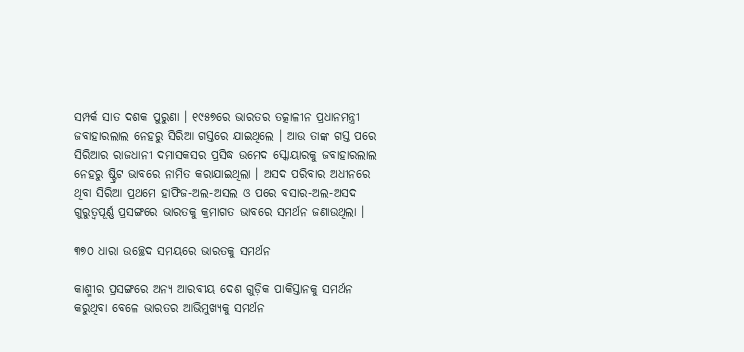ସମ୍ପର୍କ ସାତ ଦଶକ ପୁରୁଣା । ୧୯୫୭ରେ ଭାରତର ତତ୍କାଳୀନ ପ୍ରଧାନମନ୍ତ୍ରୀ ଜବାହାରଲାଲ ନେହରୁ ସିରିଆ ଗସ୍ତରେ ଯାଇଥିଲେ । ଆଉ ତାଙ୍କ ଗସ୍ତ ପରେ ସିରିଆର ରାଜଧାନୀ ଦମାସକସର ପ୍ରସିଦ୍ଧ ଉମେଦ ସ୍କୋୟାରକୁ ଜବାହାରଲାଲ ନେହରୁ ଷ୍ଟ୍ରିଟ ଭାବରେ ନାମିତ କରାଯାଇଥିଲା । ଅସଦ ପରିବାର ଅଧୀନରେ ଥିବା ସିରିଆ ପ୍ରଥମେ ହାଫିଜ-ଅଲ-ଅସଲ ଓ ପରେ ବସାର-ଅଲ-ଅସଦ ଗୁରୁତ୍ୱପୂର୍ଣ୍ଣ ପ୍ରସଙ୍ଗରେ ଭାରତକୁ କ୍ରମାଗତ ଭାବରେ ସମର୍ଥନ ଜଣାଉଥିଲା ।

୩୭୦ ଧାରା ଉଚ୍ଛେଦ ସମୟରେ ଭାରତକୁ ସମର୍ଥନ

କାଶ୍ମୀର ପ୍ରସଙ୍ଗରେ ଅନ୍ୟ ଆରବୀୟ ଦେଶ ଗୁଡ଼ିକ ପାକିସ୍ତାନକୁ ସମର୍ଥନ କରୁଥିବା ବେଳେ ଭାରତର ଆଭିମୁଖ୍ୟକୁ ସମର୍ଥନ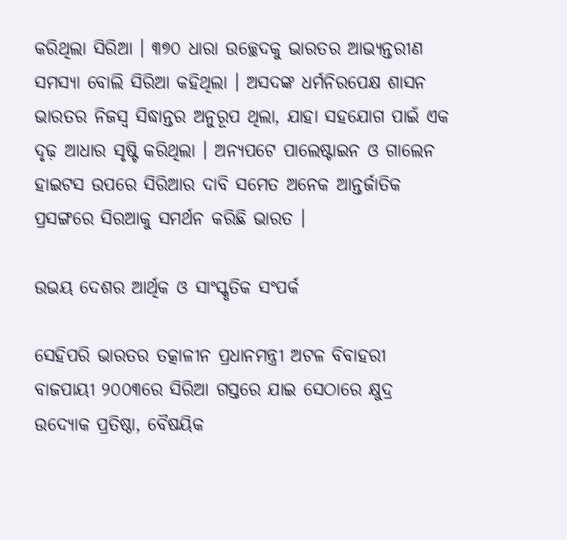କରିଥିଲା ସିରିଆ । ୩୭୦ ଧାରା ଉଚ୍ଛେଦକୁ ଭାରତର ଆଭ୍ୟନ୍ତରୀଣ ସମସ୍ୟା ବୋଲି ସିରିଆ କହିଥିଲା । ଅସଦଙ୍କ ଧର୍ମନିରପେକ୍ଷ ଶାସନ ଭାରତର ନିଜସ୍ୱ ସିଦ୍ଧାନ୍ତର ଅନୁରୂପ ଥିଲା, ଯାହା ସହଯୋଗ ପାଇଁ ଏକ ଦୃଢ଼ ଆଧାର ସୃଷ୍ଟି କରିଥିଲା । ଅନ୍ୟପଟେ ପାଲେଷ୍ଟାଇନ ଓ ଗାଲେନ ହାଇଟସ ଉପରେ ସିରିଆର ଦାବି ସମେତ ଅନେକ ଆନ୍ତର୍ଜାତିକ ପ୍ରସଙ୍ଗରେ ସିରଆକୁ ସମର୍ଥନ କରିଛି ଭାରତ ।

ଉଭୟ ଦେଶର ଆର୍ଥିକ ଓ ସାଂସ୍କୃତିକ ସଂପର୍କ

ସେହିପରି ଭାରତର ତତ୍କାଳୀନ ପ୍ରଧାନମନ୍ତ୍ରୀ ଅଟଳ ବିବାହରୀ ବାଜପାୟୀ ୨୦୦୩ରେ ସିରିଆ ଗସ୍ତରେ ଯାଇ ସେଠାରେ କ୍ଷୁଦ୍ର ଉଦ୍ୟୋକ ପ୍ରତିଷ୍ଠା, ବୈଷୟିକ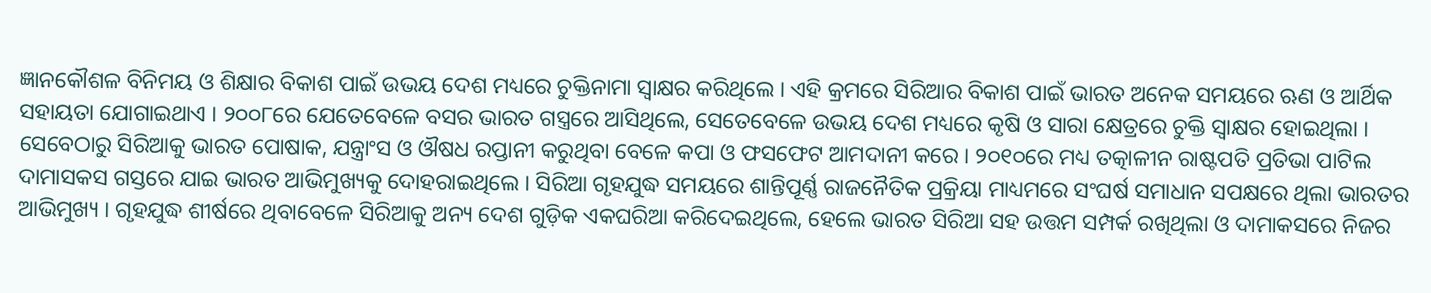ଜ୍ଞାନକୌଶଳ ବିନିମୟ ଓ ଶିକ୍ଷାର ବିକାଶ ପାଇଁ ଉଭୟ ଦେଶ ମଧ୍ୟରେ ଚୁକ୍ତିନାମା ସ୍ୱାକ୍ଷର କରିଥିଲେ । ଏହି କ୍ରମରେ ସିରିଆର ବିକାଶ ପାଇଁ ଭାରତ ଅନେକ ସମୟରେ ଋଣ ଓ ଆର୍ଥିକ ସହାୟତା ଯୋଗାଇଥାଏ । ୨୦୦୮ରେ ଯେତେବେଳେ ବସର ଭାରତ ଗସ୍ତ୍ରରେ ଆସିଥିଲେ, ସେତେବେଳେ ଉଭୟ ଦେଶ ମଧ୍ୟରେ କୃଷି ଓ ସାରା କ୍ଷେତ୍ରରେ ଚୁକ୍ତି ସ୍ୱାକ୍ଷର ହୋଇଥିଲା । ସେବେଠାରୁ ସିରିଆକୁ ଭାରତ ପୋଷାକ, ଯନ୍ତ୍ରାଂସ ଓ ଔଷଧ ରପ୍ତାନୀ କରୁଥିବା ବେଳେ କପା ଓ ଫସଫେଟ ଆମଦାନୀ କରେ । ୨୦୧୦ରେ ମଧ୍ୟ ତତ୍କାଳୀନ ରାଷ୍ଟପତି ପ୍ରତିଭା ପାଟିଲ ଦାମାସକସ ଗସ୍ତରେ ଯାଇ ଭାରତ ଆଭିମୁଖ୍ୟକୁ ଦୋହରାଇଥିଲେ । ସିରିଆ ଗୃହଯୁଦ୍ଧ ସମୟରେ ଶାନ୍ତିପୂର୍ଣ୍ଣ ରାଜନୈତିକ ପ୍ରକ୍ରିୟା ମାଧ୍ୟମରେ ସଂଘର୍ଷ ସମାଧାନ ସପକ୍ଷରେ ଥିଲା ଭାରତର ଆଭିମୁଖ୍ୟ । ଗୃହଯୁଦ୍ଧ ଶୀର୍ଷରେ ଥିବାବେଳେ ସିରିଆକୁ ଅନ୍ୟ ଦେଶ ଗୁଡ଼ିକ ଏକଘରିଆ କରିଦେଇଥିଲେ, ହେଲେ ଭାରତ ସିରିଆ ସହ ଉତ୍ତମ ସମ୍ପର୍କ ରଖିଥିଲା ଓ ଦାମାକସରେ ନିଜର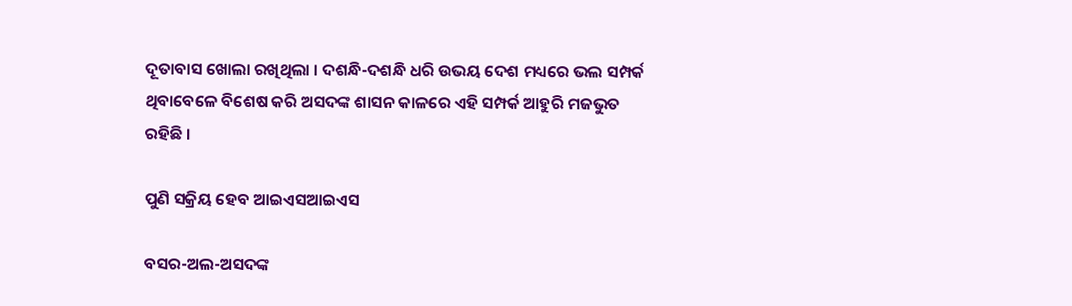ଦୂତାବାସ ଖୋଲା ରଖିଥିଲା । ଦଶନ୍ଧି-ଦଶନ୍ଧି ଧରି ଉଭୟ ଦେଶ ମଧ୍ୟରେ ଭଲ ସମ୍ପର୍କ ଥିବାବେଳେ ବିଶେଷ କରି ଅସଦଙ୍କ ଶାସନ କାଳରେ ଏହି ସମ୍ପର୍କ ଆହୁରି ମଜଭୁତ ରହିଛି ।

ପୁଣି ସକ୍ରିୟ ହେବ ଆଇଏସଆଇଏସ

ବସର-ଅଲ-ଅସଦଙ୍କ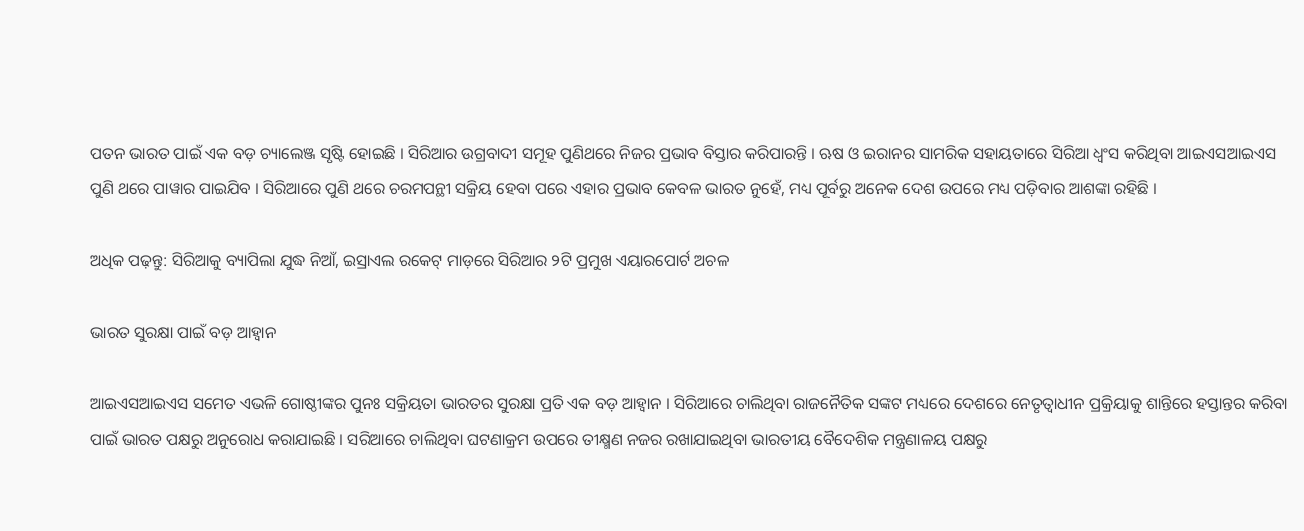ପତନ ଭାରତ ପାଇଁ ଏକ ବଡ଼ ଚ୍ୟାଲେଞ୍ଜ ସୃଷ୍ଟି ହୋଇଛି । ସିରିଆର ଉଗ୍ରବାଦୀ ସମୂହ ପୁଣିଥରେ ନିଜର ପ୍ରଭାବ ବିସ୍ତାର କରିପାରନ୍ତି । ଋଷ ଓ ଇରାନର ସାମରିକ ସହାୟତାରେ ସିରିଆ ଧ୍ୱଂସ କରିଥିବା ଆଇଏସଆଇଏସ ପୁଣି ଥରେ ପାୱାର ପାଇଯିବ । ସିରିଆରେ ପୁଣି ଥରେ ଚରମପନ୍ଥୀ ସକ୍ରିୟ ହେବା ପରେ ଏହାର ପ୍ରଭାବ କେବଳ ଭାରତ ନୁହେଁ, ମଧ୍ୟ ପୂର୍ବରୁ ଅନେକ ଦେଶ ଉପରେ ମଧ୍ୟ ପଡ଼ିବାର ଆଶଙ୍କା ରହିଛି ।

ଅଧିକ ପଢ଼ନ୍ତୁ: ସିରିଆକୁ ବ୍ୟାପିଲା ଯୁଦ୍ଧ ନିଆଁ, ଇସ୍ରାଏଲ ରକେଟ୍ ମାଡ଼ରେ ସିରିଆର ୨ଟି ପ୍ରମୁଖ ଏୟାରପୋର୍ଟ ଅଚଳ

ଭାରତ ସୁରକ୍ଷା ପାଇଁ ବଡ଼ ଆହ୍ୱାନ

ଆଇଏସଆଇଏସ ସମେତ ଏଭଳି ଗୋଷ୍ଠୀଙ୍କର ପୁନଃ ସକ୍ରିୟତା ଭାରତର ସୁରକ୍ଷା ପ୍ରତି ଏକ ବଡ଼ ଆହ୍ୱାନ । ସିରିଆରେ ଚାଲିଥିବା ରାଜନୈତିକ ସଙ୍କଟ ମଧ୍ୟରେ ଦେଶରେ ନେତୃତ୍ୱାଧୀନ ପ୍ରକ୍ରିୟାକୁ ଶାନ୍ତିରେ ହସ୍ତାନ୍ତର କରିବା ପାଇଁ ଭାରତ ପକ୍ଷରୁ ଅନୁରୋଧ କରାଯାଇଛି । ସରିଆରେ ଚାଲିଥିବା ଘଟଣାକ୍ରମ ଉପରେ ତୀକ୍ଷ୍ମଣ ନଜର ରଖାଯାଇଥିବା ଭାରତୀୟ ବୈଦେଶିକ ମନ୍ତ୍ରଣାଳୟ ପକ୍ଷରୁ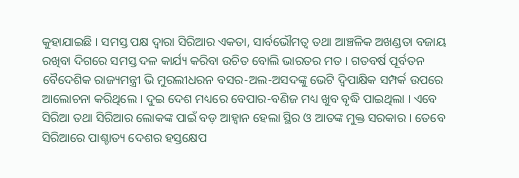କୁହାଯାଇଛି । ସମସ୍ତ ପକ୍ଷ ଦ୍ୱାରା ସିରିଆର ଏକତା, ସାର୍ବଭୌମତ୍ୱ ତଥା ଆଞ୍ଚଳିକ ଅଖଣ୍ଡତା ବଜାୟ ରଖିବା ଦିଗରେ ସମସ୍ତ ଦଳ କାର୍ଯ୍ୟ କରିବା ଉଚିତ ବୋଲି ଭାରତର ମତ । ଗତବର୍ଷ ପୂର୍ବତନ ବୈଦେଶିକ ରାଜ୍ୟମନ୍ତ୍ରୀ ଭି ମୁରଲୀଧରନ ବସର-ଅଲ-ଅସଦଙ୍କୁ ଭେଟି ଦ୍ୱିପାକ୍ଷିକ ସମ୍ପର୍କ ଉପରେ ଆଲୋଚନା କରିଥିଲେ । ଦୁଇ ଦେଶ ମଧ୍ୟରେ ବେପାର-ବଣିଜ ମଧ୍ୟ ଖୁବ ବୃଦ୍ଧି ପାଇଥିଲା । ଏବେ ସିରିଆ ତଥା ସିରିଆର ଲୋକଙ୍କ ପାଇଁ ବଡ଼ ଆହ୍ୱାନ ହେଲା ସ୍ଥିର ଓ ଆତଙ୍କ ମୁକ୍ତ ସରକାର । ତେବେ ସିରିଆରେ ପାଶ୍ଚାତ୍ୟ ଦେଶର ହସ୍ତକ୍ଷେପ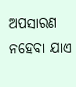ଅପସାରଣ ନହେବା ଯାଏ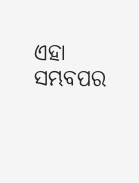ଏହା ସମ୍ଭବପର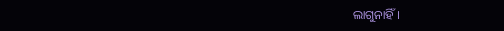ଲାଗୁନାହିଁ ।